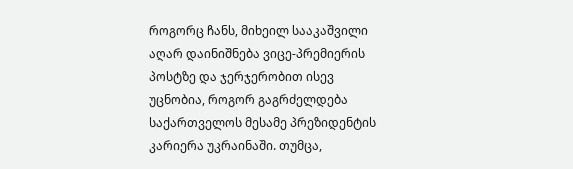როგორც ჩანს, მიხეილ სააკაშვილი აღარ დაინიშნება ვიცე-პრემიერის პოსტზე და ჯერჯერობით ისევ უცნობია, როგორ გაგრძელდება საქართველოს მესამე პრეზიდენტის კარიერა უკრაინაში. თუმცა,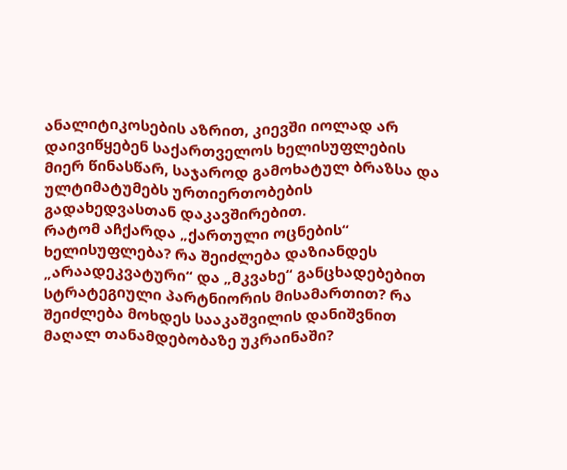ანალიტიკოსების აზრით, კიევში იოლად არ დაივიწყებენ საქართველოს ხელისუფლების მიერ წინასწარ, საჯაროდ გამოხატულ ბრაზსა და ულტიმატუმებს ურთიერთობების გადახედვასთან დაკავშირებით.
რატომ აჩქარდა „ქართული ოცნების“ ხელისუფლება? რა შეიძლება დაზიანდეს „არაადეკვატური“ და „მკვახე“ განცხადებებით სტრატეგიული პარტნიორის მისამართით? რა შეიძლება მოხდეს სააკაშვილის დანიშვნით მაღალ თანამდებობაზე უკრაინაში?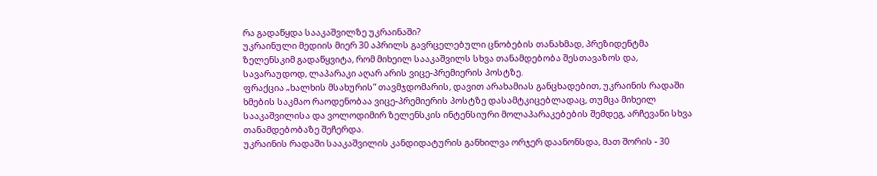რა გადაწყდა სააკაშვილზე უკრაინაში?
უკრაინული მედიის მიერ 30 აპრილს გავრცელებული ცნობების თანახმად, პრეზიდენტმა ზელენსკიმ გადაწყვიტა, რომ მიხეილ სააკაშვილს სხვა თანამდებობა შესთავაზოს და, სავარაუდოდ, ლაპარაკი აღარ არის ვიცე-პრემიერის პოსტზე.
ფრაქცია „ხალხის მსახურის“ თავმჯდომარის, დავით არახამიას განცხადებით, უკრაინის რადაში ხმების საკმაო რაოდენობაა ვიცე-პრემიერის პოსტზე დასამტკიცებლადაც, თუმცა მიხეილ სააკაშვილისა და ვოლოდიმირ ზელენსკის ინტენსიური მოლაპარაკებების შემდეგ, არჩევანი სხვა თანამდებობაზე შეჩერდა.
უკრაინის რადაში სააკაშვილის კანდიდატურის განხილვა ორჯერ დაანონსდა, მათ შორის - 30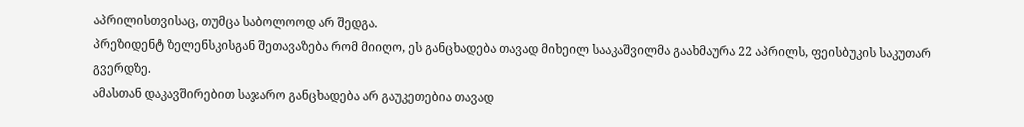აპრილისთვისაც, თუმცა საბოლოოდ არ შედგა.
პრეზიდენტ ზელენსკისგან შეთავაზება რომ მიიღო, ეს განცხადება თავად მიხეილ სააკაშვილმა გაახმაურა 22 აპრილს, ფეისბუკის საკუთარ გვერდზე.
ამასთან დაკავშირებით საჯარო განცხადება არ გაუკეთებია თავად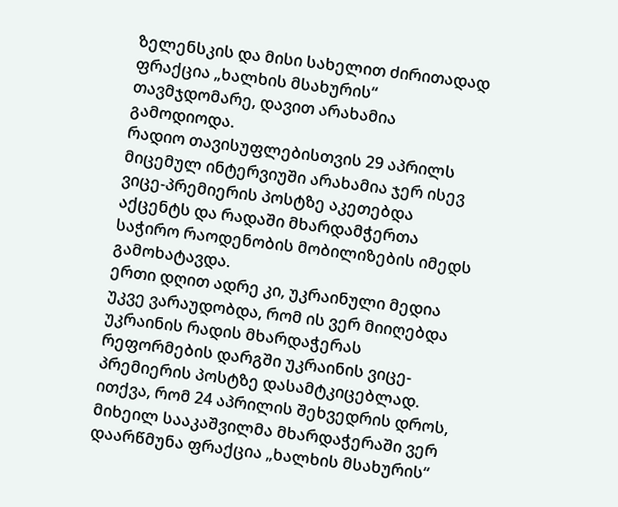ზელენსკის და მისი სახელით ძირითადად ფრაქცია „ხალხის მსახურის“ თავმჯდომარე, დავით არახამია გამოდიოდა.
რადიო თავისუფლებისთვის 29 აპრილს მიცემულ ინტერვიუში არახამია ჯერ ისევ ვიცე-პრემიერის პოსტზე აკეთებდა აქცენტს და რადაში მხარდამჭერთა საჭირო რაოდენობის მობილიზების იმედს გამოხატავდა.
ერთი დღით ადრე კი, უკრაინული მედია უკვე ვარაუდობდა, რომ ის ვერ მიიღებდა უკრაინის რადის მხარდაჭერას რეფორმების დარგში უკრაინის ვიცე-პრემიერის პოსტზე დასამტკიცებლად. ითქვა, რომ 24 აპრილის შეხვედრის დროს, მიხეილ სააკაშვილმა მხარდაჭერაში ვერ დაარწმუნა ფრაქცია „ხალხის მსახურის“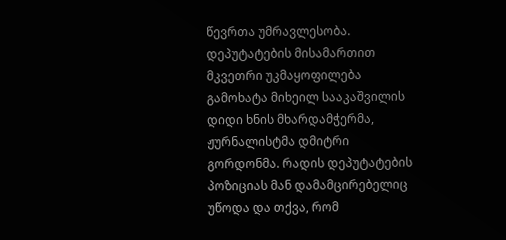წევრთა უმრავლესობა.
დეპუტატების მისამართით მკვეთრი უკმაყოფილება გამოხატა მიხეილ სააკაშვილის დიდი ხნის მხარდამჭერმა, ჟურნალისტმა დმიტრი გორდონმა. რადის დეპუტატების პოზიციას მან დამამცირებელიც უწოდა და თქვა, რომ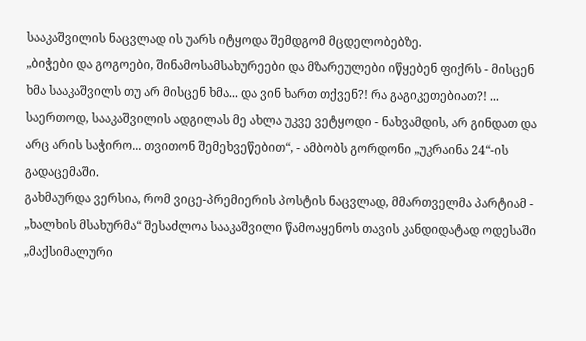სააკაშვილის ნაცვლად ის უარს იტყოდა შემდგომ მცდელობებზე.
„ბიჭები და გოგოები, შინამოსამსახურეები და მზარეულები იწყებენ ფიქრს - მისცენ ხმა სააკაშვილს თუ არ მისცენ ხმა... და ვინ ხართ თქვენ?! რა გაგიკეთებიათ?! ... საერთოდ, სააკაშვილის ადგილას მე ახლა უკვე ვეტყოდი - ნახვამდის, არ გინდათ და არც არის საჭირო... თვითონ შემეხვეწებით“, - ამბობს გორდონი „უკრაინა 24“-ის გადაცემაში.
გახმაურდა ვერსია, რომ ვიცე-პრემიერის პოსტის ნაცვლად, მმართველმა პარტიამ - „ხალხის მსახურმა“ შესაძლოა სააკაშვილი წამოაყენოს თავის კანდიდატად ოდესაში „მაქსიმალური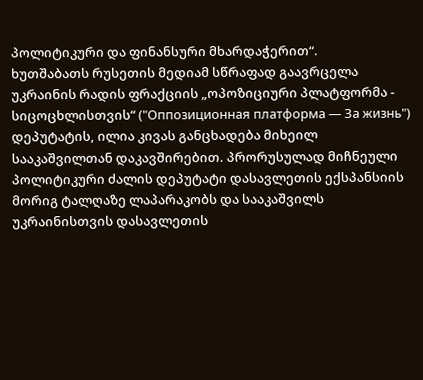პოლიტიკური და ფინანსური მხარდაჭერით“.
ხუთშაბათს რუსეთის მედიამ სწრაფად გაავრცელა უკრაინის რადის ფრაქციის „ოპოზიციური პლატფორმა - სიცოცხლისთვის“ ("Оппозиционная платформа — За жизнь") დეპუტატის, ილია კივას განცხადება მიხეილ სააკაშვილთან დაკავშირებით. პრორუსულად მიჩნეული პოლიტიკური ძალის დეპუტატი დასავლეთის ექსპანსიის მორიგ ტალღაზე ლაპარაკობს და სააკაშვილს უკრაინისთვის დასავლეთის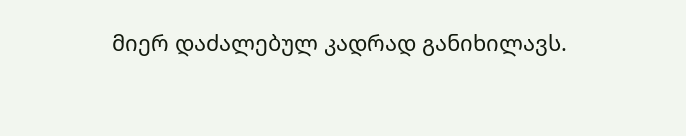მიერ დაძალებულ კადრად განიხილავს.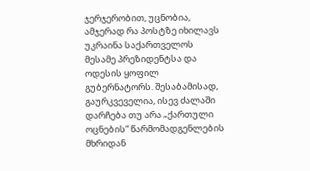ჯერჯერობით, უცნობია, ამჯერად რა პოსტზე იხილავს უკრაინა საქართველოს მესამე პრეზიდენტსა და ოდესის ყოფილ გუბერნატორს. შესაბამისად, გაურკვეველია, ისევ ძალაში დარჩება თუ არა „ქართული ოცნების“ წარმომადგენლების მხრიდან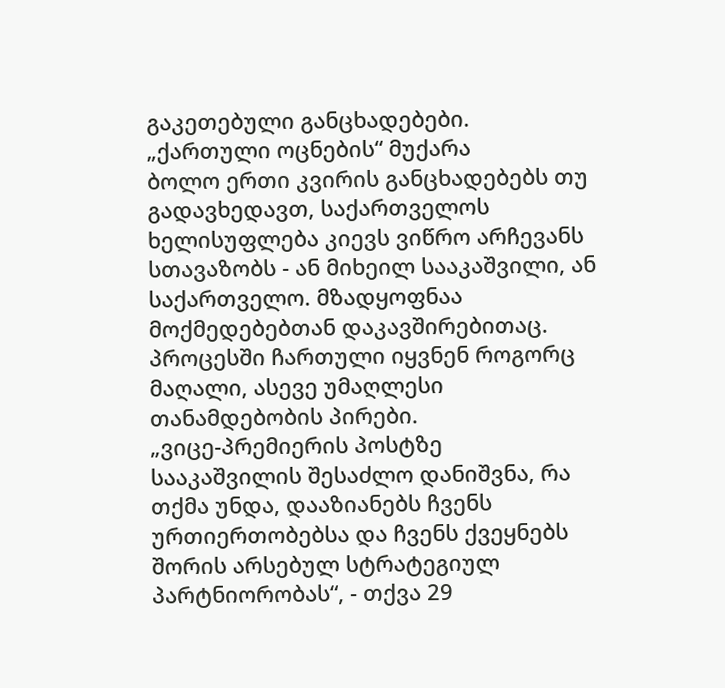გაკეთებული განცხადებები.
„ქართული ოცნების“ მუქარა
ბოლო ერთი კვირის განცხადებებს თუ გადავხედავთ, საქართველოს ხელისუფლება კიევს ვიწრო არჩევანს სთავაზობს - ან მიხეილ სააკაშვილი, ან საქართველო. მზადყოფნაა მოქმედებებთან დაკავშირებითაც.
პროცესში ჩართული იყვნენ როგორც მაღალი, ასევე უმაღლესი თანამდებობის პირები.
„ვიცე-პრემიერის პოსტზე სააკაშვილის შესაძლო დანიშვნა, რა თქმა უნდა, დააზიანებს ჩვენს ურთიერთობებსა და ჩვენს ქვეყნებს შორის არსებულ სტრატეგიულ პარტნიორობას“, - თქვა 29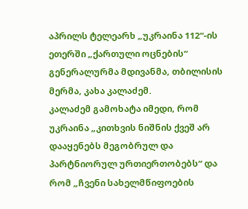აპრილს ტელეარხ „უკრაინა 112“-ის ეთერში „ქართული ოცნების“ გენერალურმა მდივანმა, თბილისის მერმა, კახა კალაძემ.
კალაძემ გამოხატა იმედი, რომ უკრაინა „კითხვის ნიშნის ქვეშ არ დააყენებს მეგობრულ და პარტნიორულ ურთიერთობებს“ და რომ „ჩვენი სახელმწიფოების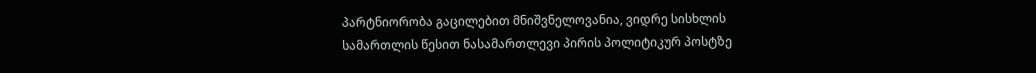პარტნიორობა გაცილებით მნიშვნელოვანია, ვიდრე სისხლის სამართლის წესით ნასამართლევი პირის პოლიტიკურ პოსტზე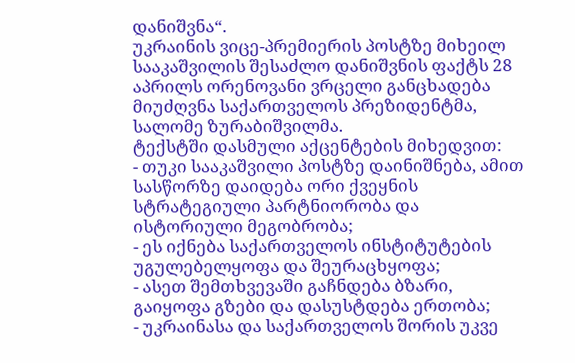დანიშვნა“.
უკრაინის ვიცე-პრემიერის პოსტზე მიხეილ სააკაშვილის შესაძლო დანიშვნის ფაქტს 28 აპრილს ორენოვანი ვრცელი განცხადება მიუძღვნა საქართველოს პრეზიდენტმა, სალომე ზურაბიშვილმა.
ტექსტში დასმული აქცენტების მიხედვით:
- თუკი სააკაშვილი პოსტზე დაინიშნება, ამით სასწორზე დაიდება ორი ქვეყნის სტრატეგიული პარტნიორობა და ისტორიული მეგობრობა;
- ეს იქნება საქართველოს ინსტიტუტების უგულებელყოფა და შეურაცხყოფა;
- ასეთ შემთხვევაში გაჩნდება ბზარი, გაიყოფა გზები და დასუსტდება ერთობა;
- უკრაინასა და საქართველოს შორის უკვე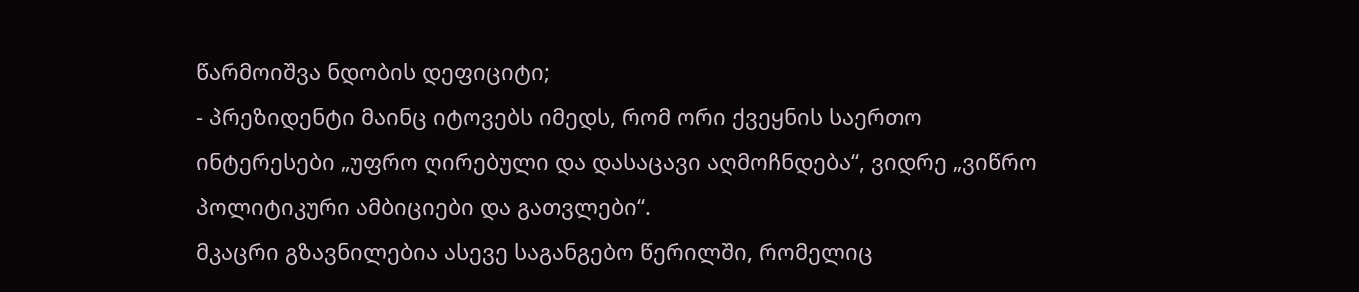წარმოიშვა ნდობის დეფიციტი;
- პრეზიდენტი მაინც იტოვებს იმედს, რომ ორი ქვეყნის საერთო ინტერესები „უფრო ღირებული და დასაცავი აღმოჩნდება“, ვიდრე „ვიწრო პოლიტიკური ამბიციები და გათვლები“.
მკაცრი გზავნილებია ასევე საგანგებო წერილში, რომელიც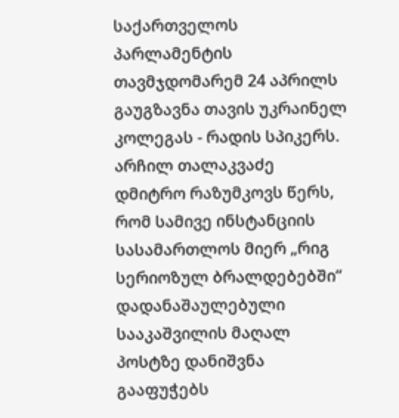საქართველოს პარლამენტის თავმჯდომარემ 24 აპრილს გაუგზავნა თავის უკრაინელ კოლეგას - რადის სპიკერს.
არჩილ თალაკვაძე დმიტრო რაზუმკოვს წერს, რომ სამივე ინსტანციის სასამართლოს მიერ „რიგ სერიოზულ ბრალდებებში“ დადანაშაულებული სააკაშვილის მაღალ პოსტზე დანიშვნა გააფუჭებს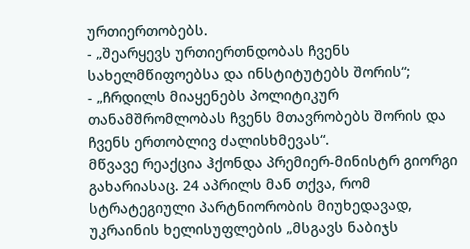ურთიერთობებს.
- „შეარყევს ურთიერთნდობას ჩვენს სახელმწიფოებსა და ინსტიტუტებს შორის“;
- „ჩრდილს მიაყენებს პოლიტიკურ თანამშრომლობას ჩვენს მთავრობებს შორის და ჩვენს ერთობლივ ძალისხმევას“.
მწვავე რეაქცია ჰქონდა პრემიერ-მინისტრ გიორგი გახარიასაც. 24 აპრილს მან თქვა, რომ სტრატეგიული პარტნიორობის მიუხედავად, უკრაინის ხელისუფლების „მსგავს ნაბიჯს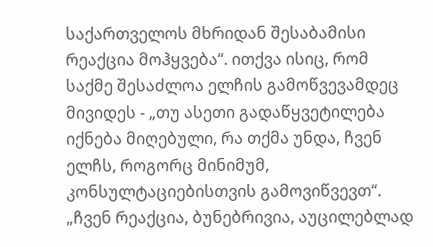საქართველოს მხრიდან შესაბამისი რეაქცია მოჰყვება“. ითქვა ისიც, რომ საქმე შესაძლოა ელჩის გამოწვევამდეც მივიდეს - „თუ ასეთი გადაწყვეტილება იქნება მიღებული, რა თქმა უნდა, ჩვენ ელჩს, როგორც მინიმუმ, კონსულტაციებისთვის გამოვიწვევთ“.
„ჩვენ რეაქცია, ბუნებრივია, აუცილებლად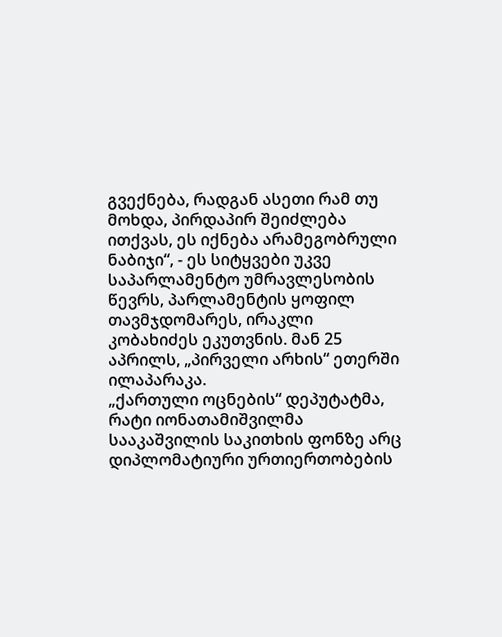გვექნება, რადგან ასეთი რამ თუ მოხდა, პირდაპირ შეიძლება ითქვას, ეს იქნება არამეგობრული ნაბიჯი“, - ეს სიტყვები უკვე საპარლამენტო უმრავლესობის წევრს, პარლამენტის ყოფილ თავმჯდომარეს, ირაკლი კობახიძეს ეკუთვნის. მან 25 აპრილს, „პირველი არხის“ ეთერში ილაპარაკა.
„ქართული ოცნების“ დეპუტატმა, რატი იონათამიშვილმა სააკაშვილის საკითხის ფონზე არც დიპლომატიური ურთიერთობების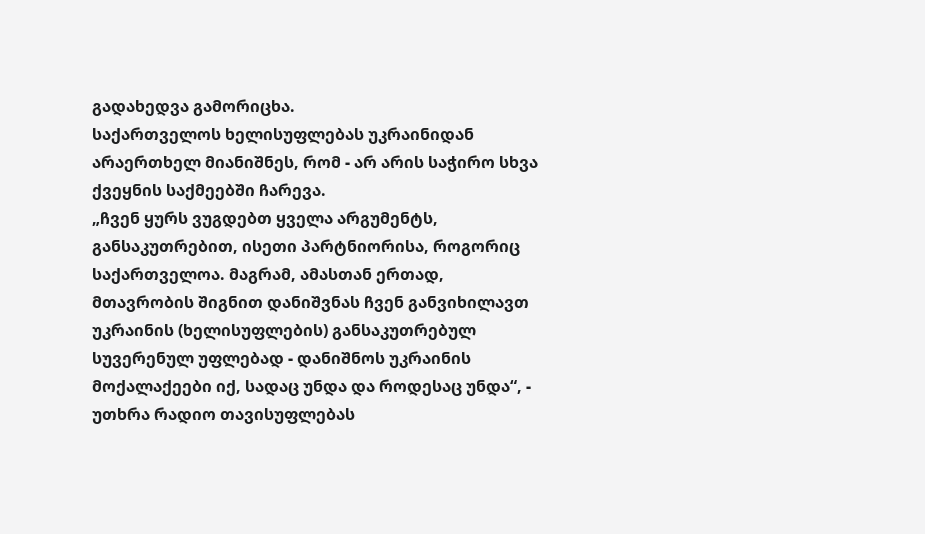გადახედვა გამორიცხა.
საქართველოს ხელისუფლებას უკრაინიდან არაერთხელ მიანიშნეს, რომ - არ არის საჭირო სხვა ქვეყნის საქმეებში ჩარევა.
„ჩვენ ყურს ვუგდებთ ყველა არგუმენტს, განსაკუთრებით, ისეთი პარტნიორისა, როგორიც საქართველოა. მაგრამ, ამასთან ერთად, მთავრობის შიგნით დანიშვნას ჩვენ განვიხილავთ უკრაინის (ხელისუფლების) განსაკუთრებულ სუვერენულ უფლებად - დანიშნოს უკრაინის მოქალაქეები იქ, სადაც უნდა და როდესაც უნდა“, - უთხრა რადიო თავისუფლებას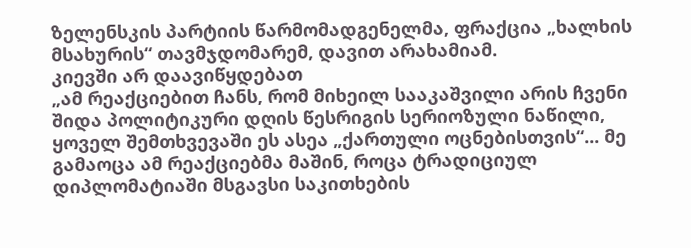ზელენსკის პარტიის წარმომადგენელმა, ფრაქცია „ხალხის მსახურის“ თავმჯდომარემ, დავით არახამიამ.
კიევში არ დაავიწყდებათ
„ამ რეაქციებით ჩანს, რომ მიხეილ სააკაშვილი არის ჩვენი შიდა პოლიტიკური დღის წესრიგის სერიოზული ნაწილი, ყოველ შემთხვევაში ეს ასეა „ქართული ოცნებისთვის“... მე გამაოცა ამ რეაქციებმა მაშინ, როცა ტრადიციულ დიპლომატიაში მსგავსი საკითხების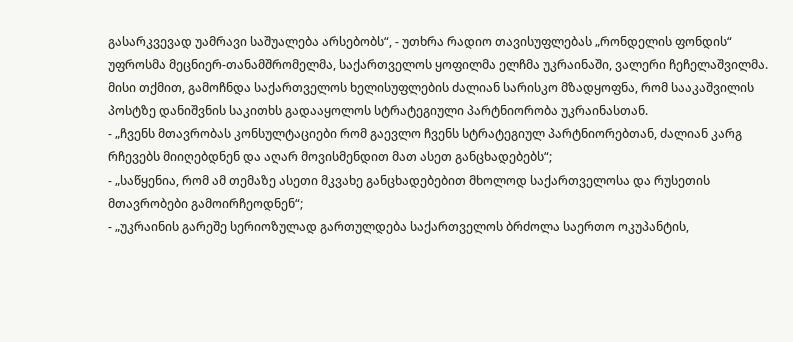გასარკვევად უამრავი საშუალება არსებობს“, - უთხრა რადიო თავისუფლებას „რონდელის ფონდის“ უფროსმა მეცნიერ-თანამშრომელმა, საქართველოს ყოფილმა ელჩმა უკრაინაში, ვალერი ჩეჩელაშვილმა.
მისი თქმით, გამოჩნდა საქართველოს ხელისუფლების ძალიან სარისკო მზადყოფნა, რომ სააკაშვილის პოსტზე დანიშვნის საკითხს გადააყოლოს სტრატეგიული პარტნიორობა უკრაინასთან.
- „ჩვენს მთავრობას კონსულტაციები რომ გაევლო ჩვენს სტრატეგიულ პარტნიორებთან, ძალიან კარგ რჩევებს მიიღებდნენ და აღარ მოვისმენდით მათ ასეთ განცხადებებს“;
- „საწყენია, რომ ამ თემაზე ასეთი მკვახე განცხადებებით მხოლოდ საქართველოსა და რუსეთის მთავრობები გამოირჩეოდნენ“;
- „უკრაინის გარეშე სერიოზულად გართულდება საქართველოს ბრძოლა საერთო ოკუპანტის,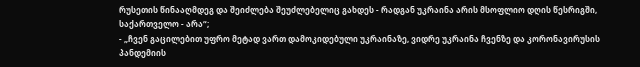რუსეთის წინააღმდეგ და შეიძლება შეუძლებელიც გახდეს - რადგან უკრაინა არის მსოფლიო დღის წესრიგში, საქართველო - არა“;
- „ჩვენ გაცილებით უფრო მეტად ვართ დამოკიდებული უკრაინაზე, ვიდრე უკრაინა ჩვენზე და კორონავირუსის პანდემიის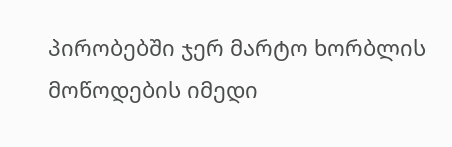პირობებში ჯერ მარტო ხორბლის მოწოდების იმედი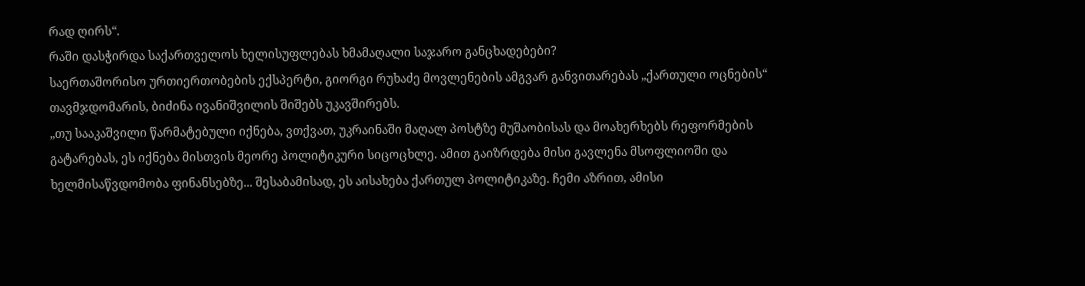რად ღირს“.
რაში დასჭირდა საქართველოს ხელისუფლებას ხმამაღალი საჯარო განცხადებები?
საერთაშორისო ურთიერთობების ექსპერტი, გიორგი რუხაძე მოვლენების ამგვარ განვითარებას „ქართული ოცნების“ თავმჯდომარის, ბიძინა ივანიშვილის შიშებს უკავშირებს.
„თუ სააკაშვილი წარმატებული იქნება, ვთქვათ, უკრაინაში მაღალ პოსტზე მუშაობისას და მოახერხებს რეფორმების გატარებას, ეს იქნება მისთვის მეორე პოლიტიკური სიცოცხლე. ამით გაიზრდება მისი გავლენა მსოფლიოში და ხელმისაწვდომობა ფინანსებზე... შესაბამისად, ეს აისახება ქართულ პოლიტიკაზე. ჩემი აზრით, ამისი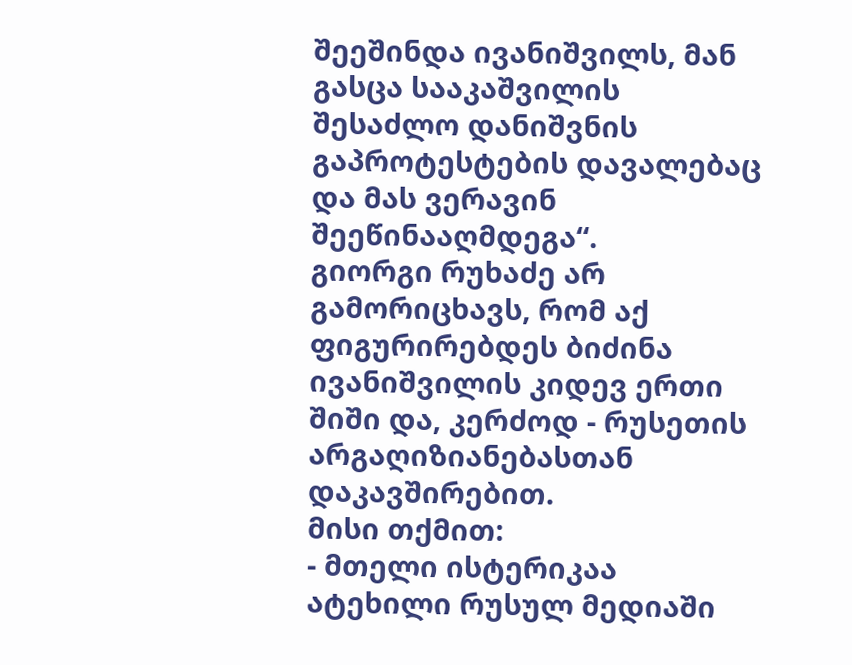შეეშინდა ივანიშვილს, მან გასცა სააკაშვილის შესაძლო დანიშვნის გაპროტესტების დავალებაც და მას ვერავინ შეეწინააღმდეგა“.
გიორგი რუხაძე არ გამორიცხავს, რომ აქ ფიგურირებდეს ბიძინა ივანიშვილის კიდევ ერთი შიში და, კერძოდ - რუსეთის არგაღიზიანებასთან დაკავშირებით.
მისი თქმით:
- მთელი ისტერიკაა ატეხილი რუსულ მედიაში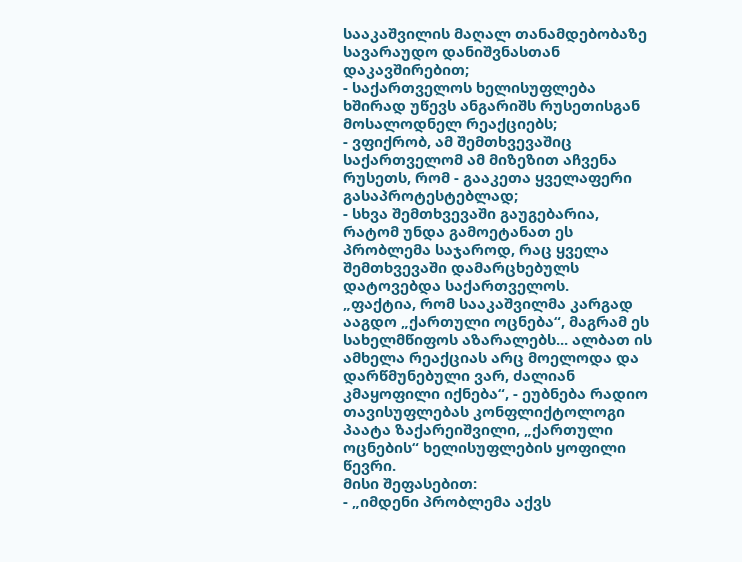სააკაშვილის მაღალ თანამდებობაზე სავარაუდო დანიშვნასთან დაკავშირებით;
- საქართველოს ხელისუფლება ხშირად უწევს ანგარიშს რუსეთისგან მოსალოდნელ რეაქციებს;
- ვფიქრობ, ამ შემთხვევაშიც საქართველომ ამ მიზეზით აჩვენა რუსეთს, რომ - გააკეთა ყველაფერი გასაპროტესტებლად;
- სხვა შემთხვევაში გაუგებარია, რატომ უნდა გამოეტანათ ეს პრობლემა საჯაროდ, რაც ყველა შემთხვევაში დამარცხებულს დატოვებდა საქართველოს.
„ფაქტია, რომ სააკაშვილმა კარგად ააგდო „ქართული ოცნება“, მაგრამ ეს სახელმწიფოს აზარალებს... ალბათ ის ამხელა რეაქციას არც მოელოდა და დარწმუნებული ვარ, ძალიან კმაყოფილი იქნება“, - ეუბნება რადიო თავისუფლებას კონფლიქტოლოგი პაატა ზაქარეიშვილი, „ქართული ოცნების“ ხელისუფლების ყოფილი წევრი.
მისი შეფასებით:
- „იმდენი პრობლემა აქვს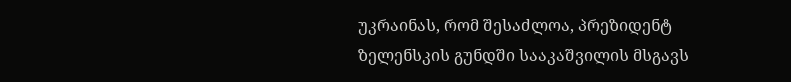უკრაინას, რომ შესაძლოა, პრეზიდენტ ზელენსკის გუნდში სააკაშვილის მსგავს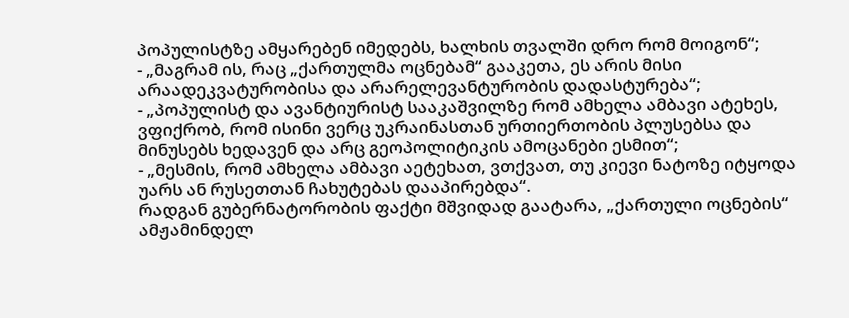პოპულისტზე ამყარებენ იმედებს, ხალხის თვალში დრო რომ მოიგონ“;
- „მაგრამ ის, რაც „ქართულმა ოცნებამ“ გააკეთა, ეს არის მისი არაადეკვატურობისა და არარელევანტურობის დადასტურება“;
- „პოპულისტ და ავანტიურისტ სააკაშვილზე რომ ამხელა ამბავი ატეხეს, ვფიქრობ, რომ ისინი ვერც უკრაინასთან ურთიერთობის პლუსებსა და მინუსებს ხედავენ და არც გეოპოლიტიკის ამოცანები ესმით“;
- „მესმის, რომ ამხელა ამბავი აეტეხათ, ვთქვათ, თუ კიევი ნატოზე იტყოდა უარს ან რუსეთთან ჩახუტებას დააპირებდა“.
რადგან გუბერნატორობის ფაქტი მშვიდად გაატარა, „ქართული ოცნების“ ამჟამინდელ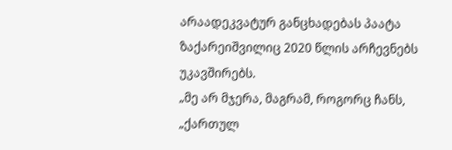არაადეკვატურ განცხადებას პაატა ზაქარეიშვილიც 2020 წლის არჩევნებს უკავშირებს.
„მე არ მჯერა, მაგრამ, როგორც ჩანს, „ქართულ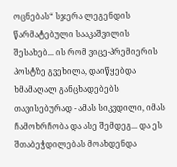ოცნებას“ სჯერა ლეგენდის წარმატებული სააკაშვილის შესახებ... ის რომ ვიცე-პრემიერის პოსტზე გვეხილა, დაიწყებდა ხმამაღალ განცხადებებს თავისებურად - ამას სიკვდილი, იმას ჩამოხრჩობა და ასე შემდეგ... და ეს შთაბეჭდილებას მოახდენდა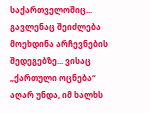საქართველოშიც... გავლენაც შეიძლება მოეხდინა არჩევნების შედეგებზე... ვისაც „ქართული ოცნება“ აღარ უნდა, იმ ხალხს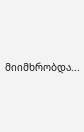მიიმხრობდა...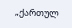„ქართულ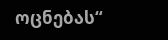ოცნებას“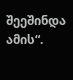შეეშინდა ამის“.